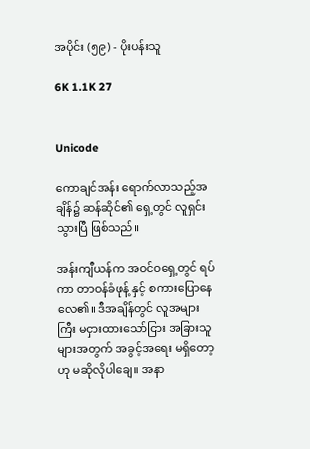အပိုင်း (၅၉) - ပိုးပန်းသူ

6K 1.1K 27


Unicode

ကောချင်အန်း ရောက်လာသည့်အချိန်၌ ဆန်ဆိုင်၏ ရှေ့တွင် လူရှင်းသွားပြီ ဖြစ်သည်။

အန်းကျီယန်က အဝင်ဝရှေ့တွင် ရပ်ကာ တာဝန်ခံဖုန့် နှင့် စကားပြောနေလေ၏။ ဒီအချိန်တွင် လူအများကြီး မငှားထားသော်ငြား အခြားသူများအတွက် အခွင့်အရေး မရှိတော့ဟု မဆိုလိုပါချေ။ အနာ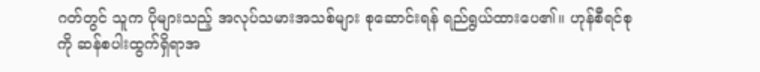ဂတ်တွင် သူက ပိုများသည့် အလုပ်သမားအသစ်များ စုဆောင်းရန် ရည်ရွယ်ထားပေ၏။ ဟုန်စီရင်စုကို ဆန်စပါးထွက်ရှိရာအ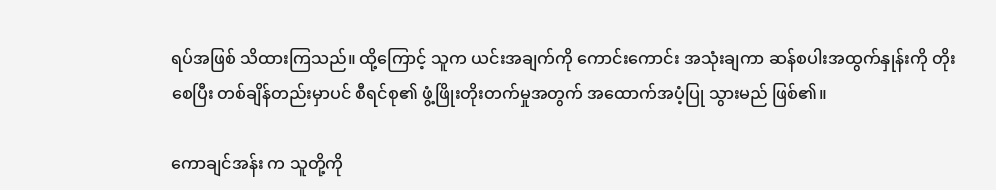ရပ်အဖြစ် သိထားကြသည်။ ထို့ကြောင့် သူက ယင်းအချက်ကို ကောင်းကောင်း အသုံးချကာ ဆန်စပါးအထွက်နှုန်းကို တိုးစေပြီး တစ်ချိန်တည်းမှာပင် စီရင်စု၏ ဖွံ့ဖြိုးတိုးတက်မှုအတွက် အထောက်အပံ့ပြု သွားမည် ဖြစ်၏။

ကောချင်အန်း က သူတို့ကို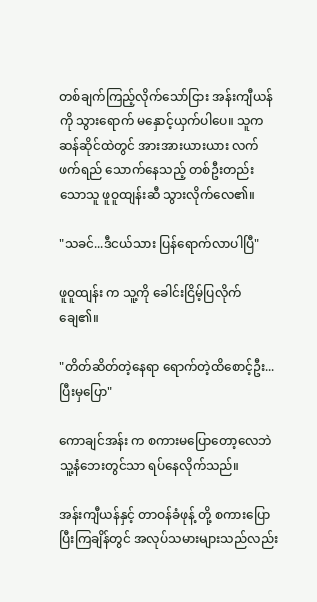တစ်ချက်ကြည့်လိုက်သော်ငြား အန်းကျီယန်ကို သွားရောက် မနှောင့်ယှက်ပါပေ။ သူက ဆန်ဆိုင်ထဲတွင် အားအားယားယား လက်ဖက်ရည် သောက်နေသည့် တစ်ဦးတည်းသောသူ ဖူဝူထျန်းဆီ သွားလိုက်လေ၏။

"သခင်...ဒီငယ်သား ပြန်ရောက်လာပါပြီ"

ဖူဝူထျန်း က သူ့ကို ခေါင်းငြိမ့်ပြလိုက်ချေ၏။

"တိတ်ဆိတ်တဲ့နေရာ ရောက်တဲ့ထိစောင့်ဦး...ပြီးမှပြော"

ကောချင်အန်း က စကားမပြောတော့လေဘဲ သူ့နံဘေးတွင်သာ ရပ်နေလိုက်သည်။

အန်းကျီယန်နှင့် တာဝန်ခံဖုန့် တို့ စကားပြောပြီးကြချိန်တွင် အလုပ်သမားများသည်လည်း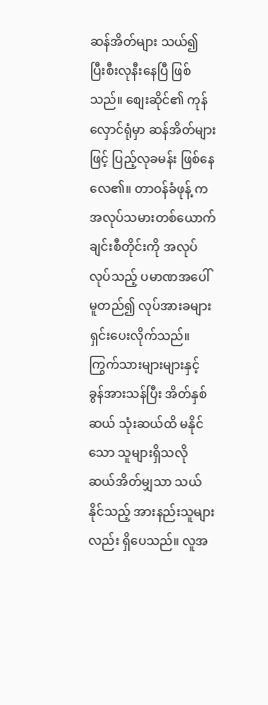ဆန်အိတ်များ သယ်၍ ပြီးစီးလုနီးနေပြီ ဖြစ်သည်။ စျေးဆိုင်၏ ကုန်လှောင်ရုံမှာ ဆန်အိတ်များဖြင့် ပြည့်လုခမန်း ဖြစ်နေလေ၏။ တာဝန်ခံဖုန့် က အလုပ်သမားတစ်ယောက်ချင်းစီတိုင်းကို အလုပ်လုပ်သည့် ပမာဏအပေါ် မူတည်၍ လုပ်အားခများ ရှင်းပေးလိုက်သည်။ ကြွက်သားများများနှင့် ခွန်အားသန်ပြီး အိတ်နှစ်ဆယ် သုံးဆယ်ထိ မနိုင်သော သူများရှိသလို ဆယ်အိတ်မျှသာ သယ်နိုင်သည့် အားနည်းသူများလည်း ရှိပေသည်။ လူအ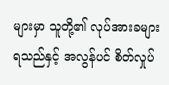များမှာ သူတို့၏ လုပ်အားခများ ရသည်နှင့် အလွန်ပင် စိတ်လှုပ်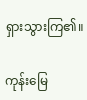ရှားသွားကြ၏။

ကုန်းမြေ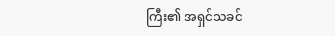ကြီး၏ အရှင်သခင်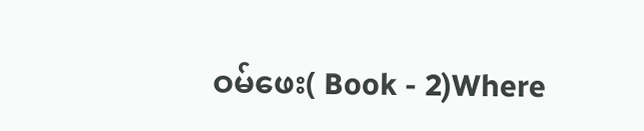ဝမ်ဖေး( Book - 2)Where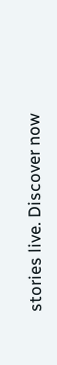stories live. Discover now